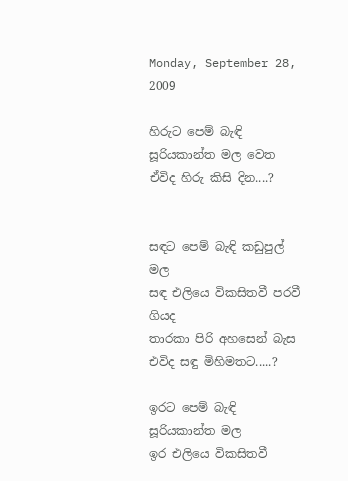Monday, September 28, 2009

හිරුට පෙම් බැඳි සූරියකාන්ත මල වෙත ඒවිද හිරු කිසි දින....?


සඳට පෙම් බැඳි කඩුපුල් මල
සඳ එලියෙ විකසිතවී පරවී ගියද
තාරකා පිරි අහසෙන් බැස
එවිද සඳු මිහිමතට.....?

ඉරට පෙම් බැඳි සූරියකාන්ත මල
ඉර එලියෙ විකසිතවී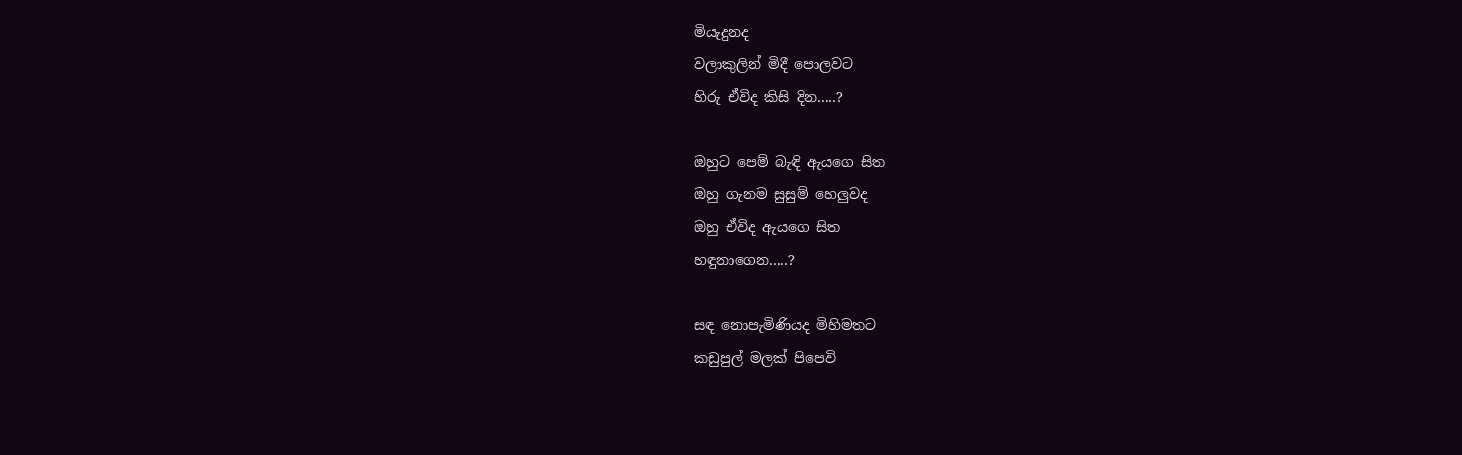මියැදුනද
වලාකුලින් මිදී පොලවට
හිරු ඒවිද කිසි දින.....?

ඔහුට පෙම් බැඳි ඇයගෙ සිත
ඔහු ගැනම සුසුම් හෙලුවද
ඔහු ඒවිද ඇයගෙ සිත
හඳුනාගෙන.....?

සඳ නොපැමිණියද මිහිමතට
කඩුපුල් මලක් පිපෙවි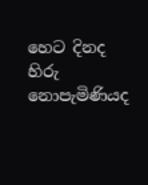හෙට දිනද
හිරු නොපැමිණියද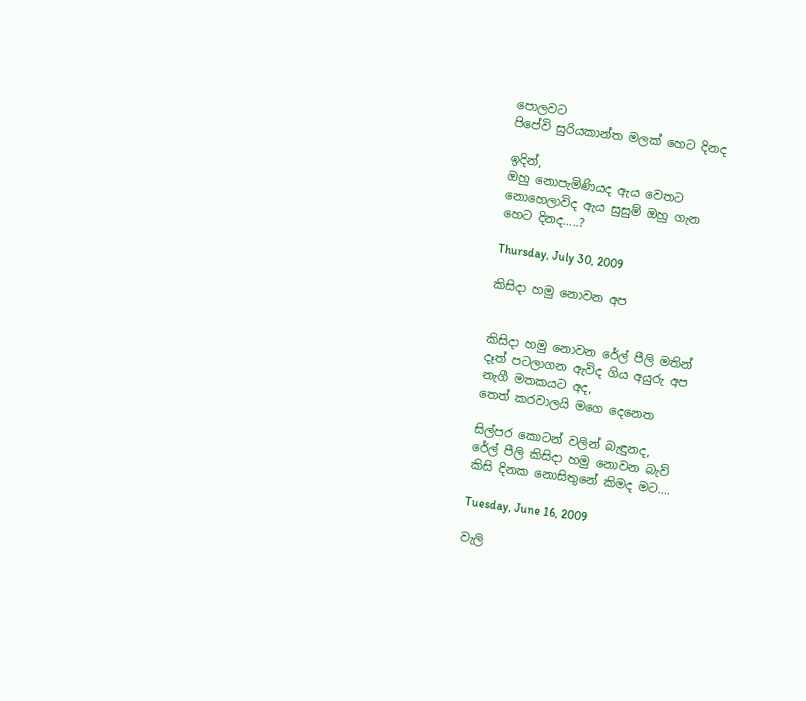පොලවට
පිපේවි සුරියකාන්ත මලක් හෙට දිනද

ඉදින්,
ඔහු නොපැමිණියද ඇය වෙතට
නොහෙලාවිද ඇය සුසුම් ඔහු ගැන
හෙට දිනද.....?

Thursday, July 30, 2009

කිසිදා හමු නොවන අප


කිසිදා හමු නොවන රේල් පීලි මතින්
දෑත් පටලාගන ඇවිද ගිය අයුරු අප
නැගී මතකයට අද,
තෙත් කරවාලයි මගෙ දෙනෙත

සිල්පර කොටන් වලින් බැඳුනද,
රේල් පීලි කිසිදා හමු නොවන බැව්
කිසි දිනක නොසිතුනේ කිමද මට....

Tuesday, June 16, 2009

වැලි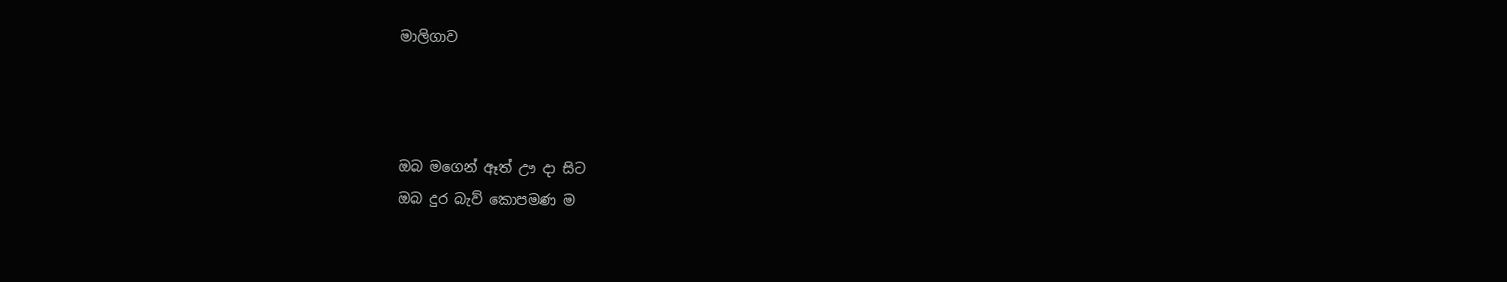මාලිගාව



ඔබ මගෙන් ඈත් ඌ දා සිට
ඔබ දුර බැව් කොපමණ ම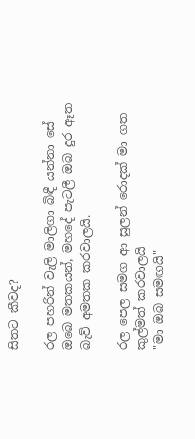සිතට කීවද?

රල පහරින් වැලි මාලිගා බිඳී යන්නා සේ
ඔබෙ මතකයන්, මහදේ පැටලී ඔබ දුර ඈත බැව් අමතක කරවාලයි.

රල පෙල සමග ආ සුලන් රොදක් මා ගත කුල්මත් කරවාලයි
"මා ඔබ සමඟයි"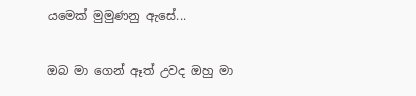යමෙක් මුමුණනු ඇසේ...

ඔබ මා ගෙන් ඈත් උවද ඔහු මා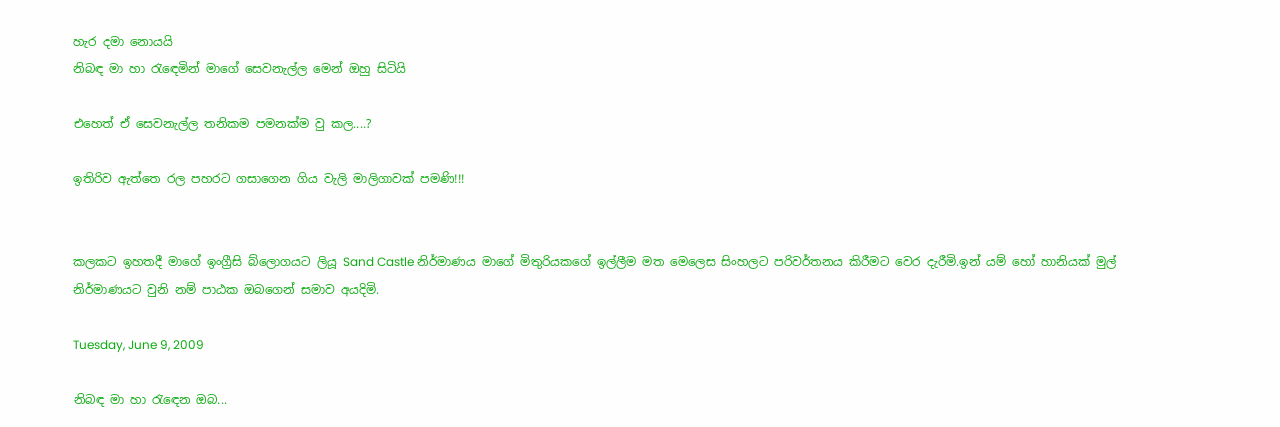හැර දමා නොයයි
නිබඳ මා හා රැඳෙමින් මාගේ සෙවනැල්ල මෙන් ඔහු සිටියි

එහෙත් ඒ සෙවනැල්ල තනිකම පමනක්ම වු කල....?

ඉතිරිව ඇත්තෙ රල පහරට ගසාගෙන ගිය වැලි මාලිගාවක් පමණි!!!


කලකට ඉහතදී මාගේ ඉංග්‍රීසි බ්ලොගයට ලියූ Sand Castle නිර්මාණය මාගේ මිතුරියකගේ ඉල්ලීම මත මෙලෙස සිංහලට පරිවර්තනය කිරීමට වෙර දැරීමි.ඉන් යම් හෝ හානියක් මුල් නිර්මාණයට වුනි නම් පාඨක ඔබගෙන් සමාව අයදිමි.

Tuesday, June 9, 2009

නිබඳ මා හා රැඳෙන ඔබ...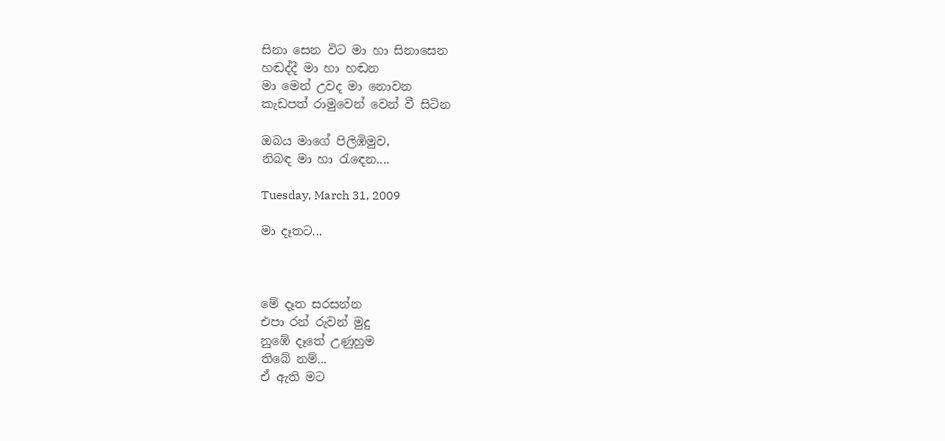සිනා සෙන විට මා හා සිනාසෙන
හඬද්දී මා හා හඬන
මා මෙන් උවද මා නොවන
කැඩපත් රාමුවෙන් වෙන් වී සිටින

ඔබය මාගේ පිලිඹිමුව,
නිබඳ මා හා රැඳෙන....

Tuesday, March 31, 2009

මා දෑතට...



මේ දෑත සරසන්න
එපා රන් රුවන් මුදු
නුඹේ දෑතේ උණුහුම
තිබේ නම්...
ඒ ඇති මට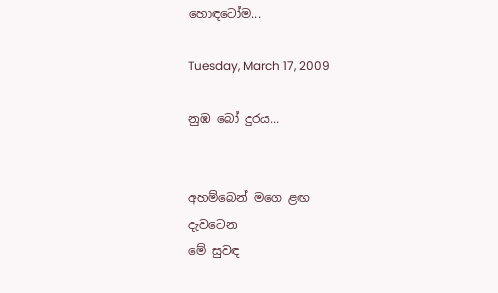හොඳටෝම...

Tuesday, March 17, 2009

නුඹ බෝ දුරය...


අහම්බෙන් මගෙ ළඟ
දැවටෙන
මේ සුවඳ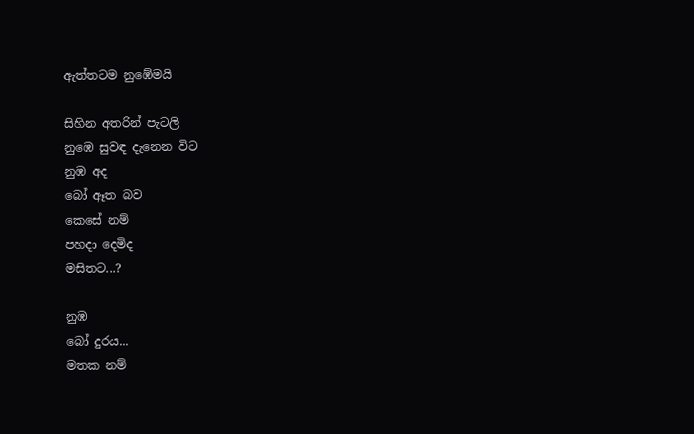ඇත්තටම නුඹේමයි

සිහින අතරින් පැටලි
නුඹෙ සුවඳ දැනෙන විට
නුඹ අද
බෝ ඈත බව
කෙසේ නම්
පහදා දෙමිද
මසිතට...?

නුඹ
බෝ දුරය...
මතක නම්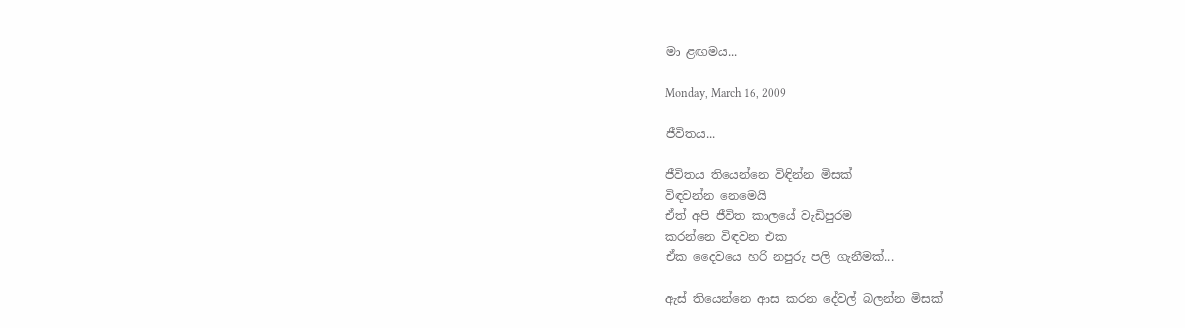මා ළඟමය...

Monday, March 16, 2009

ජීවිතය...

ජීවිතය තියෙන්නෙ විඳින්න මිසක්
විඳවන්න නෙමෙයි
ඒත් අපි ජීවිත කාලයේ වැඩිපුරම
කරන්නෙ විඳවන එක
ඒක දෛවයෙ හරි නපුරු පලි ගැනීමක්...

ඇස් තියෙන්නෙ ආස කරන දේවල් බලන්න මිසක්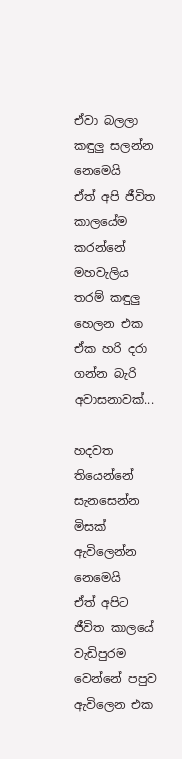ඒවා බලලා කඳුලු සලන්න නෙමෙයි
ඒත් අපි ජීවිත කාලයේම කරන්නේ
මහවැලිය තරම් කඳුලු හෙලන එක
ඒක හරි දරා ගන්න බැරි අවාසනාවක්...

හදවත තියෙන්නේ සැනසෙන්න මිසක්
ඇවිලෙන්න නෙමෙයි
ඒත් අපිට ජීවිත කාලයේ වැඩිපුරම
වෙන්නේ පපුව ඇවිලෙන එක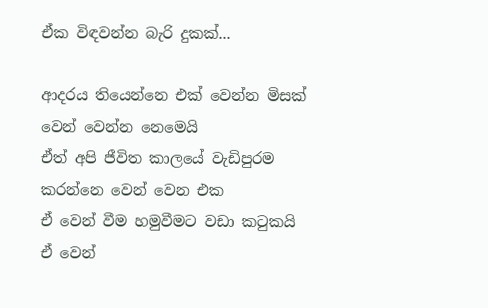ඒක විඳවන්න බැරි දුකක්...

ආදරය තියෙන්නෙ එක් වෙන්න මිසක්
වෙන් වෙන්න නෙමෙයි
ඒත් අපි ජීවිත කාලයේ වැඩිපුරම
කරන්නෙ වෙන් වෙන එක
ඒ වෙන් වීම හමුවීමට වඩා කටුකයි
ඒ වෙන්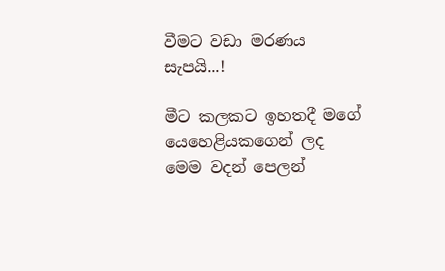වීමට වඩා මරණය සැපයි...!

මීට කලකට ඉහතදී මගේ යෙහෙළියකගෙන් ලද මෙම වදන් පෙලන්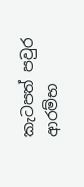කැටපත් පවුර ආරම්භ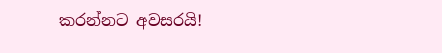කරන්නට අවසරයි!